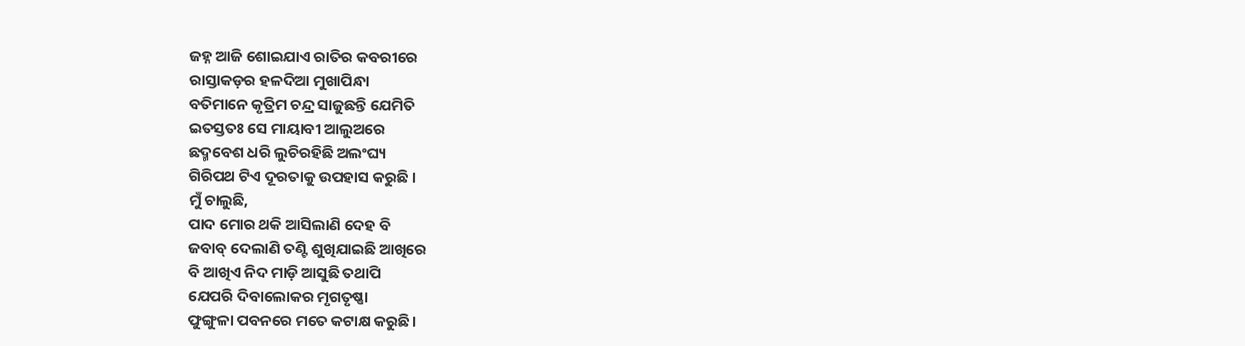ଜହ୍ନ ଆଜି ଶୋଇଯାଏ ରାତିର କବରୀରେ
ରାସ୍ତାକଡ଼ର ହଳଦିଆ ମୁଖାପିନ୍ଧା
ବତିମାନେ କୃତ୍ରିମ ଚନ୍ଦ୍ର ସାଜୁଛନ୍ତି ଯେମିତି
ଇତସ୍ତତଃ ସେ ମାୟାବୀ ଆଲୁଅରେ
ଛଦ୍ମବେଶ ଧରି ଲୁଚିରହିଛି ଅଲଂଘ୍ୟ
ଗିରିପଥ ଟିଏ ଦୂରତାକୁ ଉପହାସ କରୁଛି ।
ମୁଁ ଚାଲୁଛି,
ପାଦ ମୋର ଥକି ଆସିଲାଣି ଦେହ ବି
ଜବାବ୍ ଦେଲାଣି ତଣ୍ଟି ଶୁଖିଯାଇଛି ଆଖିରେ
ବି ଆଖିଏ ନିଦ ମାଡ଼ି ଆସୁଛି ତଥାପି
ଯେପରି ଦିବାଲୋକର ମୃଗତୃଷ୍ଣା
ଫୁଙ୍ଗୁଳା ପବନରେ ମତେ କଟାକ୍ଷ କରୁଛି।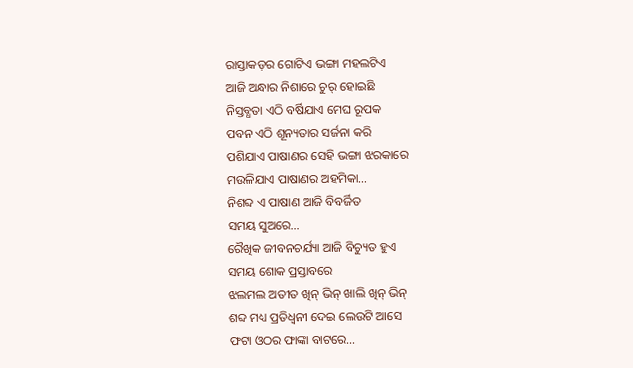ରାସ୍ତାକଡ଼ର ଗୋଟିଏ ଭଙ୍ଗା ମହଲଟିଏ
ଆଜି ଅନ୍ଧାର ନିଶାରେ ଚୁର୍ ହୋଇଛି
ନିସ୍ତବ୍ଧତା ଏଠି ବର୍ଷିଯାଏ ମେଘ ରୂପକ
ପବନ ଏଠି ଶୂନ୍ୟତାର ସର୍ଜନା କରି
ପଶିଯାଏ ପାଷାଣର ସେହି ଭଙ୍ଗା ଝରକାରେ
ମଉଳିଯାଏ ପାଷାଣର ଅହମିକା…
ନିଶବ୍ଦ ଏ ପାଷାଣ ଆଜି ବିବର୍ଜିତ
ସମୟ ସୁଅରେ…
ରୈଖିକ ଜୀବନଚର୍ଯ୍ୟା ଆଜି ବିଚ୍ୟୁତ ହୁଏ
ସମୟ ଶୋକ ପ୍ରସ୍ତାବରେ
ଝଲମଲ ଅତୀତ ଖିନ୍ ଭିନ୍ ଖାଲି ଖିନ୍ ଭିନ୍
ଶବ୍ଦ ମଧ୍ୟ ପ୍ରତିଧ୍ୱନୀ ଦେଇ ଲେଉଟି ଆସେ
ଫଟା ଓଠର ଫାଙ୍କା ବାଟରେ…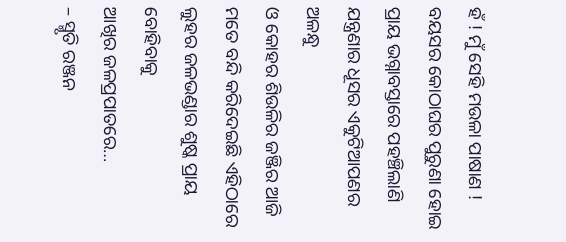ହଁ ! ମୁଁ ସେହି ମଉଳା ପାଷାଣ !
ବୟସର କୋଠାଘର ପୁରୁଣା ହୋଇ
ପ୍ରାୟ ଭଗ୍ନାବସ୍ତାରେ ପହଞ୍ଚିଲାଣି
ଯନ୍ତ୍ରଣାର ଧୂସର ଏକୁଟିଆପଣର ଅଳନ୍ଧୁ
ଓ କୋହର ଶିଉଳିର ଜଞ୍ଜିର ଆଜି
ମତେ ବନ୍ଦି କରିଦେଇଛି ଏହିଠାରେ
ଲୁହର ଜଳଭଣ୍ଡାର ଶୁଷ୍କ ପ୍ରାୟ ବୋହିବାକୁ
ଆଖିର ଜଳପ୍ରପାତରେ…
– ସ୍ମୃତି ରଞ୍ଜନ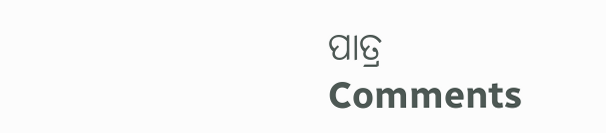ପାତ୍ର
Comments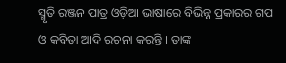ସ୍ମୃତି ରଞ୍ଜନ ପାତ୍ର ଓଡ଼ିଆ ଭାଷାରେ ବିଭିନ୍ନ ପ୍ରକାରର ଗପ ଓ କବିତା ଆଦି ରଚନା କରନ୍ତି । ତାଙ୍କ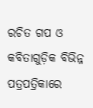ରଚିତ ଗପ ଓ କବିତାଗୁଡ଼ିକ ବିଭିନ୍ନ ପତ୍ରପତ୍ରିକାରେ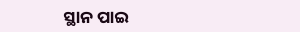ସ୍ଥାନ ପାଇ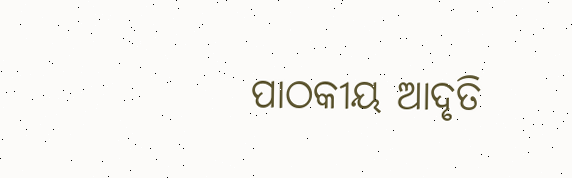ପାଠକୀୟ ଆଦୃତି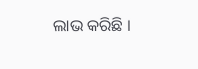ଲାଭ କରିଛି ।